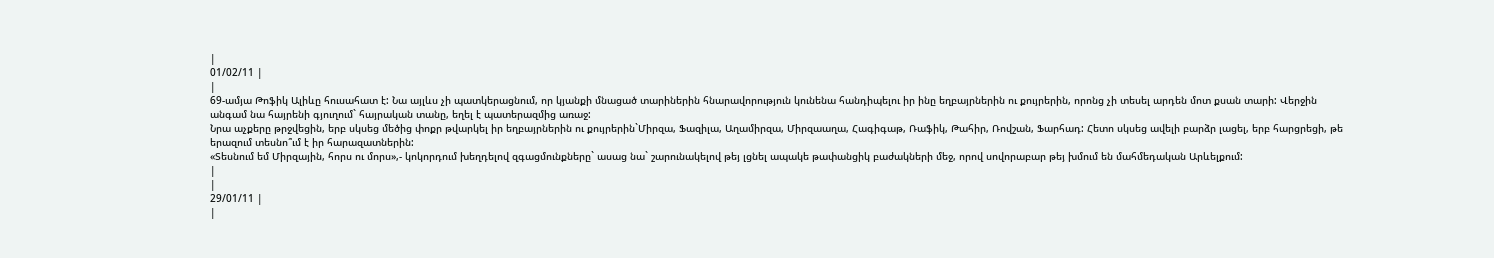|
01/02/11 |
|
69-ամյա Թոֆիկ Ալիևը հուսահատ է: Նա այլևս չի պատկերացնում, որ կյանքի մնացած տարիներին հնարավորություն կունենա հանդիպելու իր ինը եղբայրներին ու քույրերին, որոնց չի տեսել արդեն մոտ քսան տարի: Վերջին անգամ նա հայրենի գյուղում` հայրական տանը, եղել է պատերազմից առաջ:
Նրա աչքերը թրջվեցին, երբ սկսեց մեծից փոքր թվարկել իր եղբայրներին ու քույրերին`Միրզա, Ֆազիլա, Աղամիրզա, Միրզաաղա, Հագիգաթ, Ռաֆիկ, Թահիր, Ռովշան, Ֆարհադ: Հետո սկսեց ավելի բարձր լացել, երբ հարցրեցի, թե երազում տեսնո՞ւմ է իր հարազատներին:
«Տեսնում եմ Միրզային, հորս ու մորս»,- կոկորդում խեղդելով զգացմունքները` ասաց նա` շարունակելով թեյ լցնել ապակե թափանցիկ բաժակների մեջ, որով սովորաբար թեյ խմում են մահմեդական Արևելքում:
|
|
29/01/11 |
|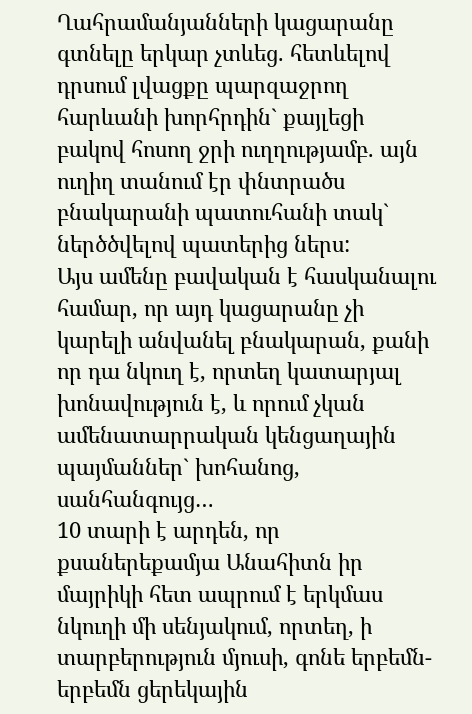Ղահրամանյանների կացարանը գտնելը երկար չտևեց. հետևելով դրսում լվացքը պարզաջրող հարևանի խորհրդին` քայլեցի բակով հոսող ջրի ուղղությամբ. այն ուղիղ տանում էր փնտրածս բնակարանի պատուհանի տակ` ներծծվելով պատերից ներս:
Այս ամենը բավական է հասկանալու համար, որ այդ կացարանը չի կարելի անվանել բնակարան, քանի որ դա նկուղ է, որտեղ կատարյալ խոնավություն է, և որում չկան ամենատարրական կենցաղային պայմաններ` խոհանոց, սանհանգույց…
10 տարի է արդեն, որ քսաներեքամյա Անահիտն իր մայրիկի հետ ապրում է երկմաս նկուղի մի սենյակում, որտեղ, ի տարբերություն մյուսի, գոնե երբեմն-երբեմն ցերեկային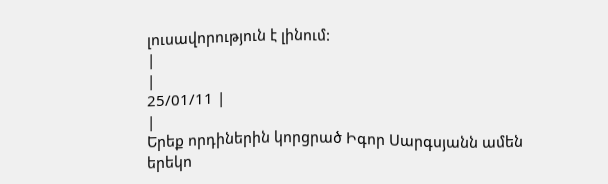լուսավորություն է լինում:
|
|
25/01/11 |
|
Երեք որդիներին կորցրած Իգոր Սարգսյանն ամեն երեկո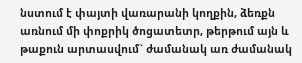նստում է փայտի վառարանի կողքին, ձեռքն առնում մի փոքրիկ ծոցատետր, թերթում այն և թաքուն արտասվում` ժամանակ առ ժամանակ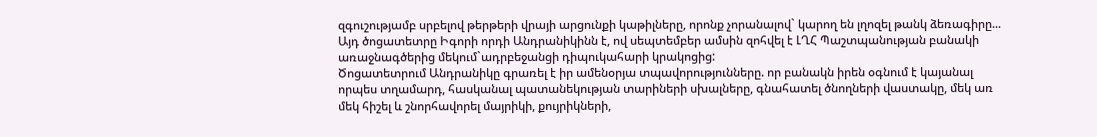զգուշությամբ սրբելով թերթերի վրայի արցունքի կաթիլները, որոնք չորանալով` կարող են լղոզել թանկ ձեռագիրը...
Այդ ծոցատետրը Իգորի որդի Անդրանիկինն է, ով սեպտեմբեր ամսին զոհվել է ԼՂՀ Պաշտպանության բանակի առաջնագծերից մեկում`ադրբեջանցի դիպուկահարի կրակոցից:
Ծոցատետրում Անդրանիկը գրառել է իր ամենօրյա տպավորությունները. որ բանակն իրեն օգնում է կայանալ որպես տղամարդ, հասկանալ պատանեկության տարիների սխալները, գնահատել ծնողների վաստակը, մեկ առ մեկ հիշել և շնորհավորել մայրիկի, քույրիկների,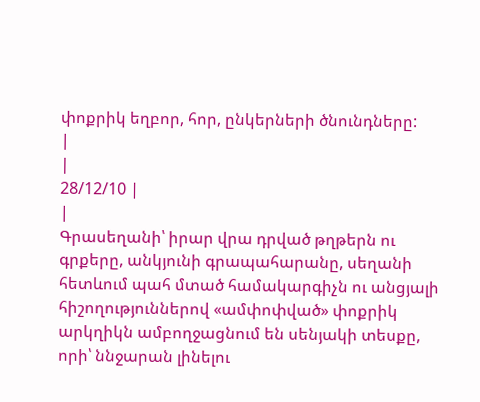փոքրիկ եղբոր, հոր, ընկերների ծնունդները:
|
|
28/12/10 |
|
Գրասեղանի՝ իրար վրա դրված թղթերն ու գրքերը, անկյունի գրապահարանը, սեղանի հետևում պահ մտած համակարգիչն ու անցյալի հիշողություններով «ամփոփված» փոքրիկ արկղիկն ամբողջացնում են սենյակի տեսքը, որի՝ ննջարան լինելու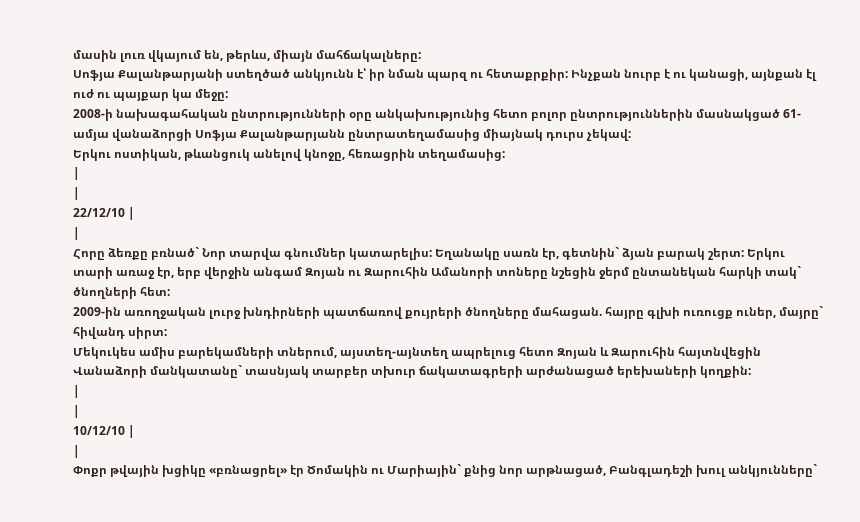մասին լուռ վկայում են, թերևս, միայն մահճակալները:
Սոֆյա Քալանթարյանի ստեղծած անկյունն է՝ իր նման պարզ ու հետաքրքիր: Ինչքան նուրբ է ու կանացի, այնքան էլ ուժ ու պայքար կա մեջը:
2008-ի նախագահական ընտրությունների օրը անկախությունից հետո բոլոր ընտրություններին մասնակցած 61-ամյա վանաձորցի Սոֆյա Քալանթարյանն ընտրատեղամասից միայնակ դուրս չեկավ:
Երկու ոստիկան, թևանցուկ անելով կնոջը, հեռացրին տեղամասից:
|
|
22/12/10 |
|
Հորը ձեռքը բռնած` Նոր տարվա գնումներ կատարելիս: Եղանակը սառն էր, գետնին` ձյան բարակ շերտ: Երկու տարի առաջ էր, երբ վերջին անգամ Զոյան ու Զարուհին Ամանորի տոները նշեցին ջերմ ընտանեկան հարկի տակ` ծնողների հետ:
2009-ին առողջական լուրջ խնդիրների պատճառով քույրերի ծնողները մահացան. հայրը գլխի ուռուցք ուներ, մայրը` հիվանդ սիրտ:
Մեկուկես ամիս բարեկամների տներում, այստեղ-այնտեղ ապրելուց հետո Զոյան և Զարուհին հայտնվեցին Վանաձորի մանկատանը` տասնյակ տարբեր տխուր ճակատագրերի արժանացած երեխաների կողքին:
|
|
10/12/10 |
|
Փոքր թվային խցիկը «բռնացրել» էր Ծոմակին ու Մարիային` քնից նոր արթնացած, Բանգլադեշի խուլ անկյունները`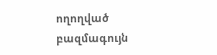ողողված բազմագույն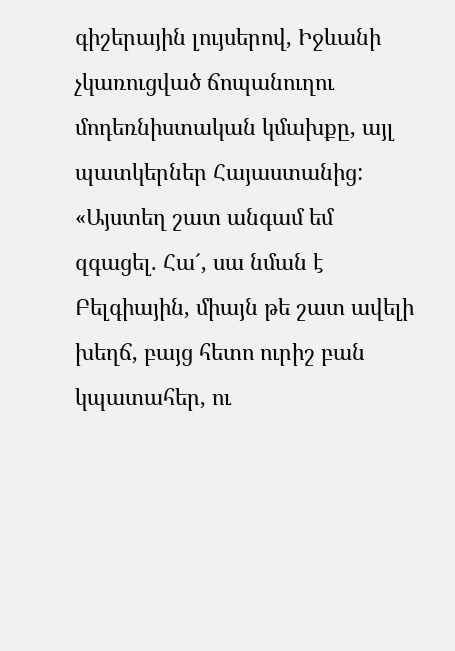գիշերային լույսերով, Իջևանի չկառուցված ճոպանուղու մոդեռնիստական կմախքը, այլ պատկերներ Հայաստանից:
«Այստեղ շատ անգամ եմ զգացել. Հա´, սա նման է Բելգիային, միայն թե շատ ավելի խեղճ, բայց հետո ուրիշ բան կպատահեր, ու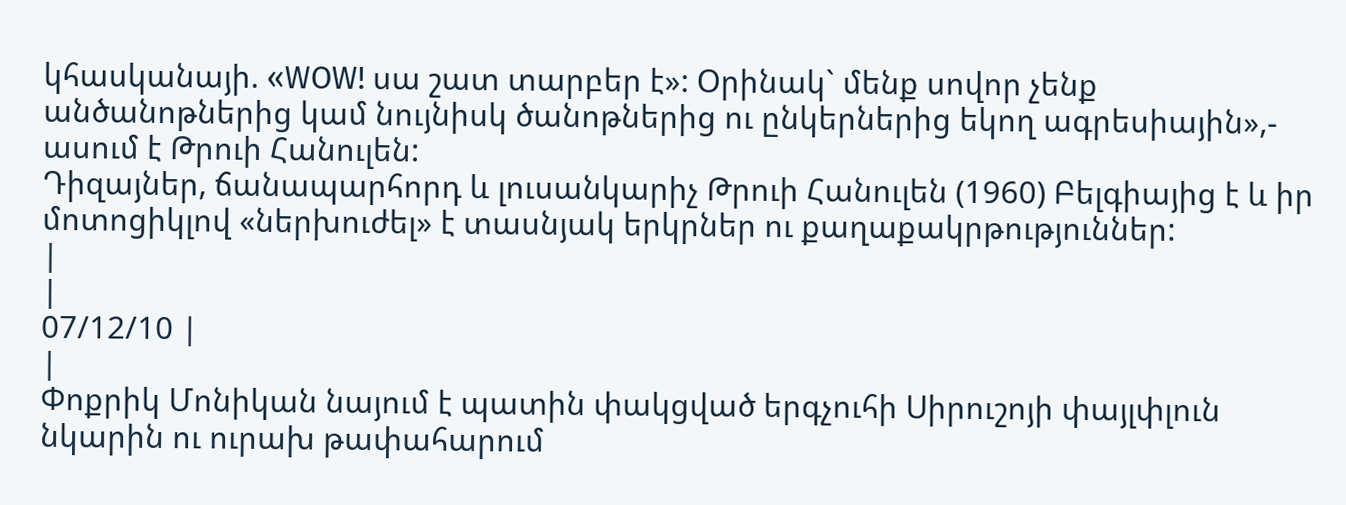կհասկանայի. «WOW! սա շատ տարբեր է»: Օրինակ` մենք սովոր չենք անծանոթներից կամ նույնիսկ ծանոթներից ու ընկերներից եկող ագրեսիային»,- ասում է Թրուի Հանուլեն:
Դիզայներ, ճանապարհորդ և լուսանկարիչ Թրուի Հանուլեն (1960) Բելգիայից է և իր մոտոցիկլով «ներխուժել» է տասնյակ երկրներ ու քաղաքակրթություններ:
|
|
07/12/10 |
|
Փոքրիկ Մոնիկան նայում է պատին փակցված երգչուհի Սիրուշոյի փայլփլուն նկարին ու ուրախ թափահարում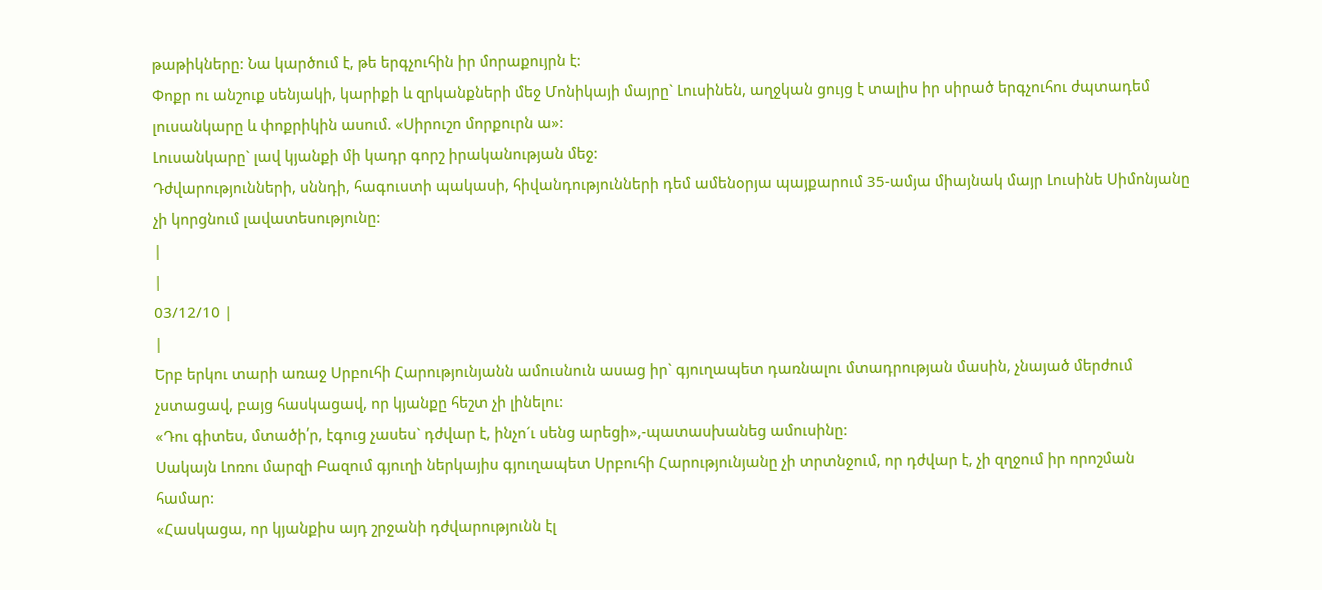թաթիկները: Նա կարծում է, թե երգչուհին իր մորաքույրն է:
Փոքր ու անշուք սենյակի, կարիքի և զրկանքների մեջ Մոնիկայի մայրը` Լուսինեն, աղջկան ցույց է տալիս իր սիրած երգչուհու ժպտադեմ լուսանկարը և փոքրիկին ասում. «Սիրուշո մորքուրն ա»:
Լուսանկարը` լավ կյանքի մի կադր գորշ իրականության մեջ:
Դժվարությունների, սննդի, հագուստի պակասի, հիվանդությունների դեմ ամենօրյա պայքարում 35-ամյա միայնակ մայր Լուսինե Սիմոնյանը չի կորցնում լավատեսությունը:
|
|
03/12/10 |
|
Երբ երկու տարի առաջ Սրբուհի Հարությունյանն ամուսնուն ասաց իր` գյուղապետ դառնալու մտադրության մասին, չնայած մերժում չստացավ, բայց հասկացավ, որ կյանքը հեշտ չի լինելու:
«Դու գիտես, մտածի՛ր, էգուց չասես` դժվար է, ինչո´ւ սենց արեցի»,-պատասխանեց ամուսինը:
Սակայն Լոռու մարզի Բազում գյուղի ներկայիս գյուղապետ Սրբուհի Հարությունյանը չի տրտնջում, որ դժվար է, չի զղջում իր որոշման համար:
«Հասկացա, որ կյանքիս այդ շրջանի դժվարությունն էլ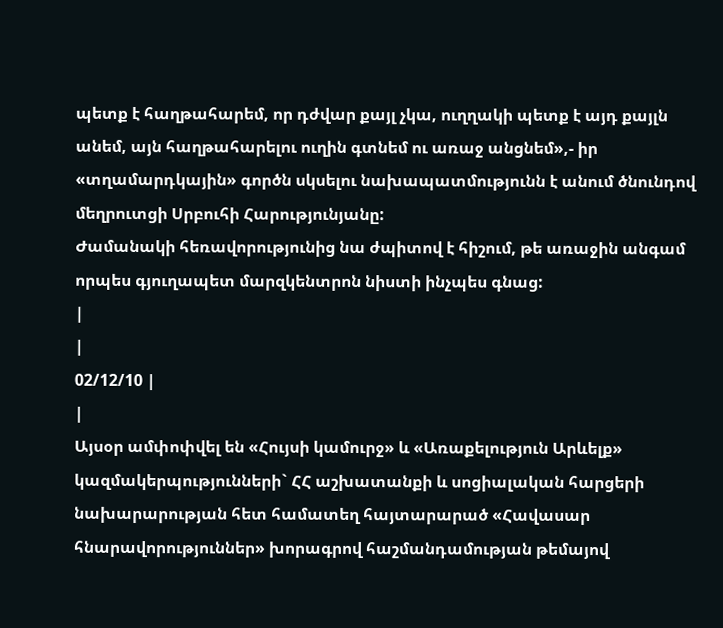պետք է հաղթահարեմ, որ դժվար քայլ չկա, ուղղակի պետք է այդ քայլն անեմ, այն հաղթահարելու ուղին գտնեմ ու առաջ անցնեմ»,- իր «տղամարդկային» գործն սկսելու նախապատմությունն է անում ծնունդով մեղրուտցի Սրբուհի Հարությունյանը:
Ժամանակի հեռավորությունից նա ժպիտով է հիշում, թե առաջին անգամ որպես գյուղապետ մարզկենտրոն նիստի ինչպես գնաց:
|
|
02/12/10 |
|
Այսօր ամփոփվել են «Հույսի կամուրջ» և «Առաքելություն Արևելք» կազմակերպությունների` ՀՀ աշխատանքի և սոցիալական հարցերի նախարարության հետ համատեղ հայտարարած «Հավասար հնարավորություններ» խորագրով հաշմանդամության թեմայով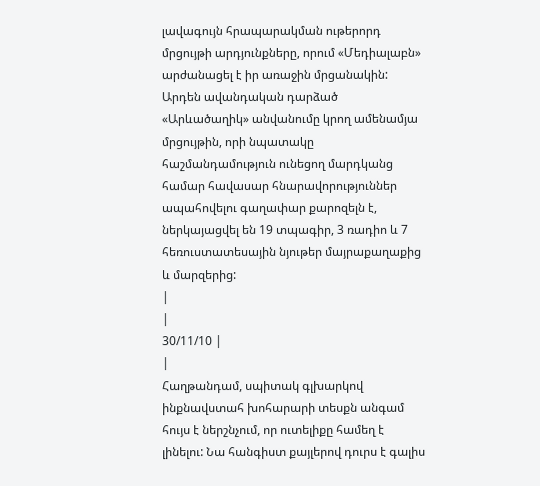լավագույն հրապարակման ութերորդ մրցույթի արդյունքները, որում «Մեդիալաբն» արժանացել է իր առաջին մրցանակին:
Արդեն ավանդական դարձած «Արևածաղիկ» անվանումը կրող ամենամյա մրցույթին, որի նպատակը հաշմանդամություն ունեցող մարդկանց համար հավասար հնարավորություններ ապահովելու գաղափար քարոզելն է, ներկայացվել են 19 տպագիր, 3 ռադիո և 7 հեռուստատեսային նյութեր մայրաքաղաքից և մարզերից:
|
|
30/11/10 |
|
Հաղթանդամ, սպիտակ գլխարկով ինքնավստահ խոհարարի տեսքն անգամ հույս է ներշնչում, որ ուտելիքը համեղ է լինելու: Նա հանգիստ քայլերով դուրս է գալիս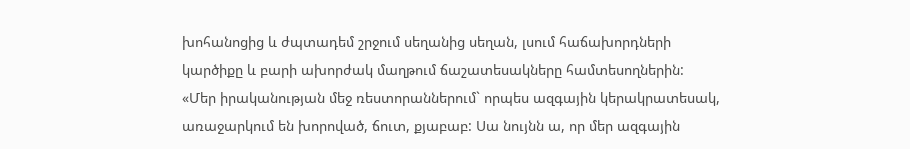խոհանոցից և ժպտադեմ շրջում սեղանից սեղան, լսում հաճախորդների կարծիքը և բարի ախորժակ մաղթում ճաշատեսակները համտեսողներին:
«Մեր իրականության մեջ ռեստորաններում` որպես ազգային կերակրատեսակ, առաջարկում են խորոված, ճուտ, քյաբաբ: Սա նույնն ա, որ մեր ազգային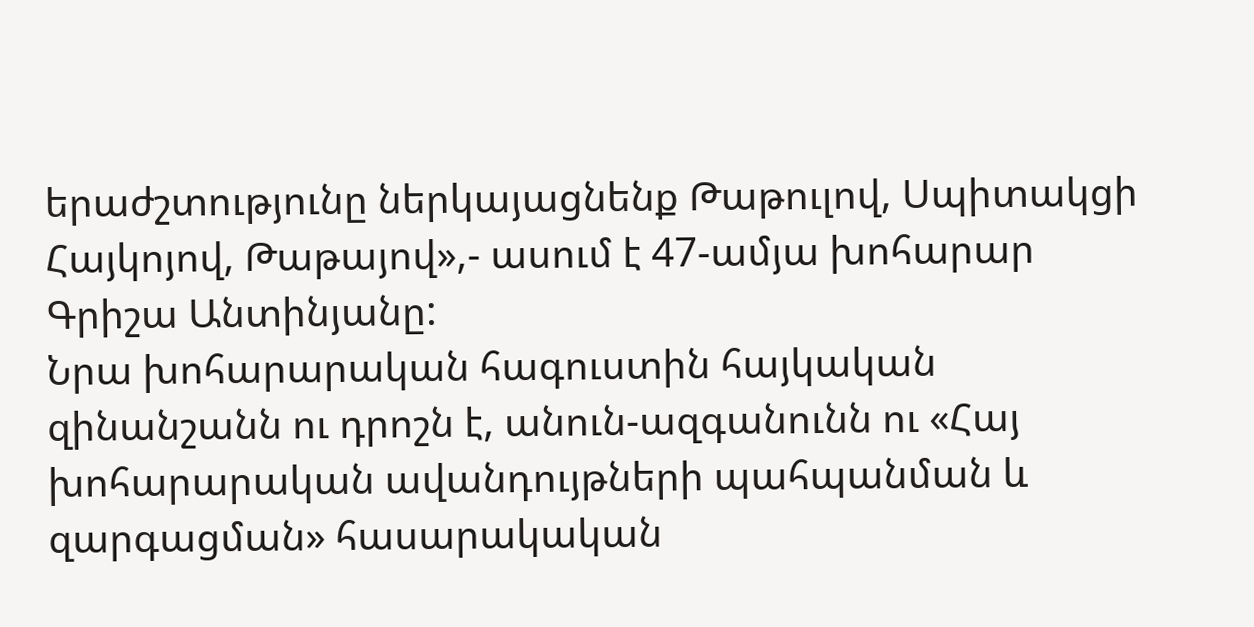երաժշտությունը ներկայացնենք Թաթուլով, Սպիտակցի Հայկոյով, Թաթայով»,- ասում է 47-ամյա խոհարար Գրիշա Անտինյանը:
Նրա խոհարարական հագուստին հայկական զինանշանն ու դրոշն է, անուն-ազգանունն ու «Հայ խոհարարական ավանդույթների պահպանման և զարգացման» հասարակական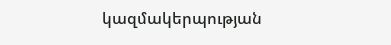կազմակերպության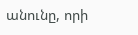անունը, որի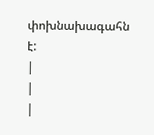փոխնախագահն է:
|
|
|